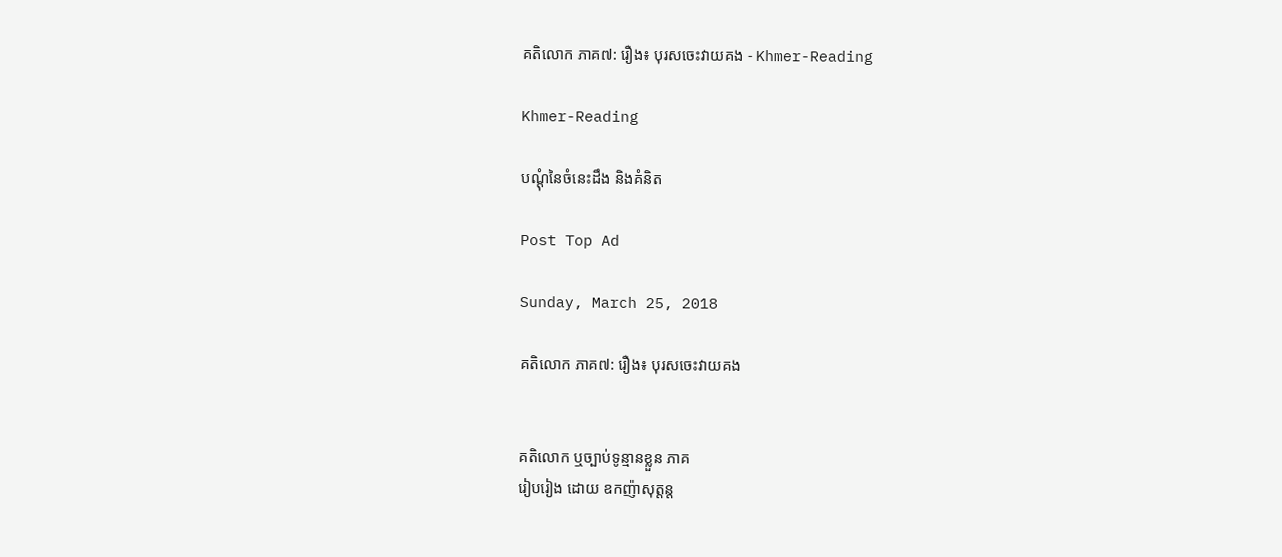គតិលោក ភាគ៧: រឿង៖ បុរសចេះវាយគង - Khmer-Reading

Khmer-Reading

បណ្ដុំនៃចំនេះដឹង និងគំនិត

Post Top Ad

Sunday, March 25, 2018

គតិលោក ភាគ៧: រឿង៖ បុរសចេះវាយគង


គតិលោក ឬច្បាប់ទូន្មានខ្លួន ភាគ
រៀបរៀង ដោយ ឧកញ៉ាសុត្ដន្ដ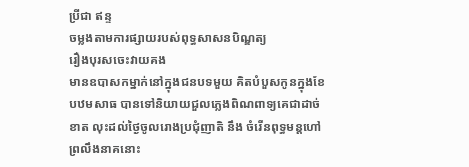ប្រីជា ឥន្ទ
ចម្លងតាមការផ្សាយរបស់ពុទ្ធសាសនបិណ្ឌត្យ
រឿងបុរសចេះវាយគង
មានឧបាសកម្នាក់នៅក្នុងជនបទមួយ គិតបំបួសកូនក្នុងខែបឋមសាធ បានទៅនិយាយជួលភ្លេងពិណពាទ្យគេជាដាច់ខាត លុះដល់ថ្ងៃចូលរោងប្រជុំញាតិ នឹង ចំរើនពុទ្ធមន្ដហៅព្រលឹងនាគនោះ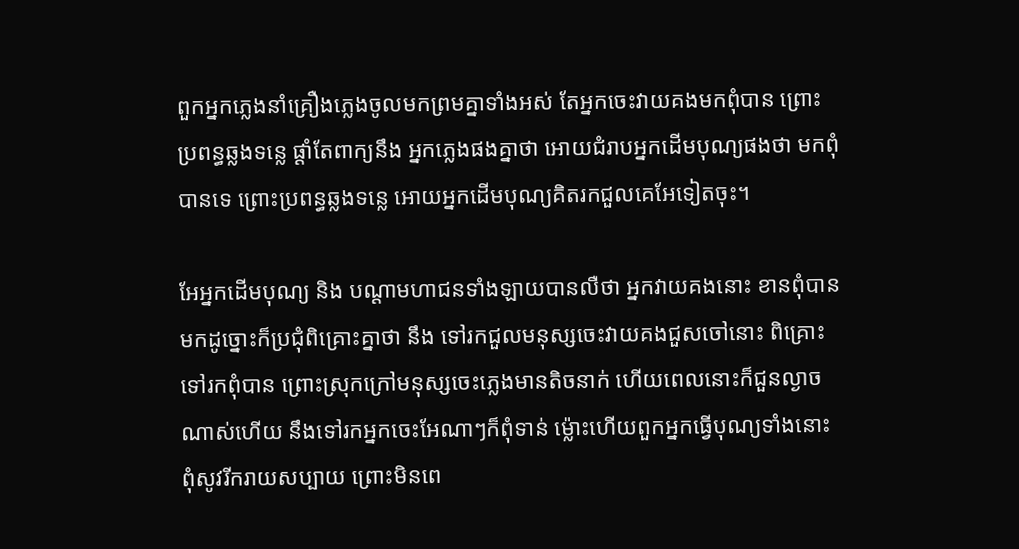ពួកអ្នកភ្លេងនាំគ្រឿងភ្លេងចូលមកព្រមគ្នាទាំងអស់ តែអ្នកចេះវាយគងមកពុំបាន ព្រោះប្រពន្ធឆ្លងទន្លេ ផ្ដាំតែពាក្យនឹង អ្នកភ្លេងផងគ្នាថា អោយជំរាបអ្នកដើមបុណ្យផងថា មកពុំបានទេ ព្រោះប្រពន្ធឆ្លងទន្លេ អោយអ្នកដើមបុណ្យគិតរកជួលគេអែទៀតចុះ។

អែអ្នកដើមបុណ្យ និង បណ្ដាមហាជនទាំងឡាយបានលឺថា អ្នកវាយគងនោះ ខានពុំបានមកដូច្នោះក៏ប្រជុំពិគ្រោះគ្នាថា នឹង ទៅរកជួលមនុស្សចេះវាយគងជួសចៅនោះ ពិគ្រោះទៅរកពុំបាន ព្រោះស្រុកក្រៅមនុស្សចេះភ្លេងមានតិចនាក់ ហើយពេលនោះក៏ជួនល្ងាចណាស់ហើយ នឹងទៅរកអ្នកចេះអែណាៗក៏ពុំទាន់ ម៉្លោះហើយពួកអ្នកធ្វើបុណ្យទាំងនោះ ពុំសូវរីករាយសប្បាយ ព្រោះមិនពេ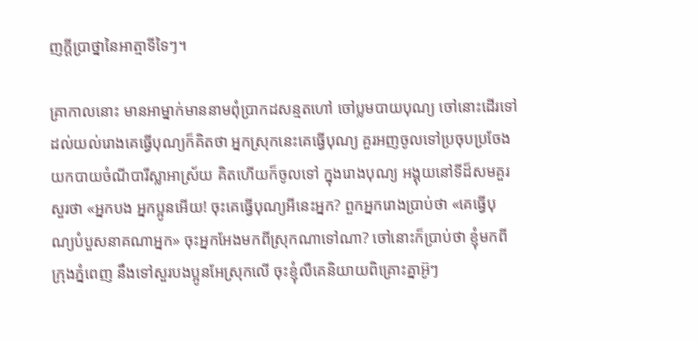ញក្ដីប្រាថ្នានៃអាត្មាទីទៃៗ។

គ្រាកាលនោះ មានអាម្នាក់មាននាមពុំប្រាកដសន្មតហៅ ចៅប្លមបាយបុណ្យ ចៅនោះដើរទៅដល់យល់រោងគេធ្វើបុណ្យក៏គិតថា អ្នកស្រុកនេះគេធ្វើបុណ្យ គួរអញចូលទៅប្រចុបប្រចែងយកបាយចំណីបារីស្លាអាស្រ័យ គិតហើយក៏ចូលទៅ ក្នុងរោងបុណ្យ អង្គុយនៅទីដ៏សមគួរសួរថា «អ្នកបង អ្នកប្អូនអើយ! ចុះគេធ្វើបុណ្យអីនេះអ្នក? ពួកអ្នករោងប្រាប់ថា «គេធ្វើបុណ្យបំបួសនាគណាអ្នក» ចុះអ្នកអែងមកពីស្រុកណាទៅណា? ចៅនោះក៏ប្រាប់ថា ខ្ញុំមកពីក្រុងភ្នំពេញ នឹងទៅសួរបងប្អូនអែស្រុកលើ ចុះខ្ញុំលឺគេនិយាយពិគ្រោះគ្នាអ៊ូៗ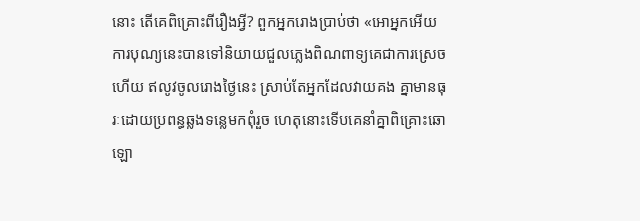នោះ តើគេពិគ្រោះពីរឿងអ្វី? ពួកអ្នករោងប្រាប់ថា «អោអ្នកអើយ ការបុណ្យនេះបានទៅនិយាយជួលភ្លេងពិណពាទ្យគេជាការស្រេចហើយ ឥលូវចូលរោងថ្ងៃនេះ ស្រាប់តែអ្នកដែលវាយគង គ្នាមានធុរៈដោយប្រពន្ធឆ្លងទន្លេមកពុំរួច ហេតុនោះទើបគេនាំគ្នាពិគ្រោះឆោឡោ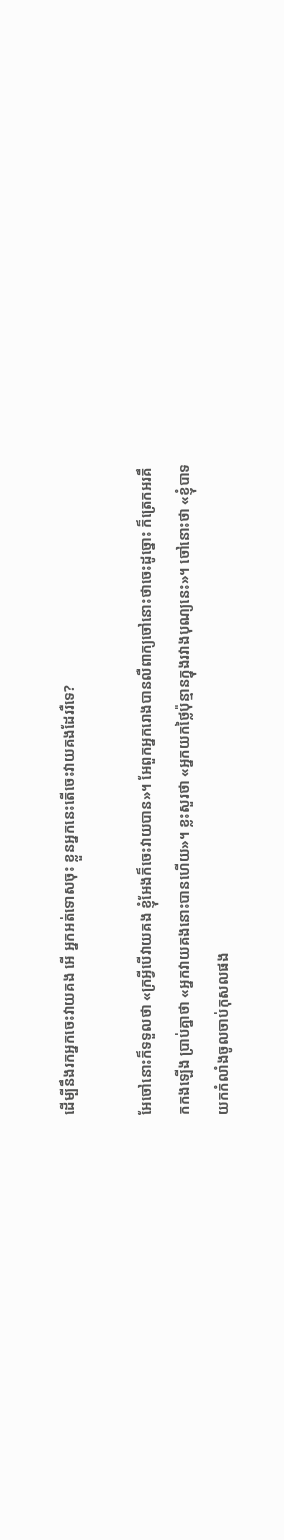ដើម្បីនឹងរកអ្នកចេះវាយគង អើ អ្នកអត់ទោសចុះ ខ្លួនអ្នកនេះតើចេះវាយគងដែររឺទេ?

អែចៅនោះក៏ទទួលថា «ក្រអ្វីបើវាយគង ខ្ញុំអែងក៏ចេះវាយបាន»។ អែពួកអ្នករោងបានលឺពាក្យចៅនោះថាចេះដូច្នោះ ក៏ត្រេកអរគឹកកងឡើង ប្រាប់គ្នាថា «អ្នកវាយគងនោះបានហើយ»។ ខ្លះសួរថា «អ្នកយកថ្លៃប៉ុន្មានក្នុងរវាងបុណ្យនេះ»។ ចៅនោះថា «ខ្ញុំបាទយកកំលាំងចូលចាប់កុសលផង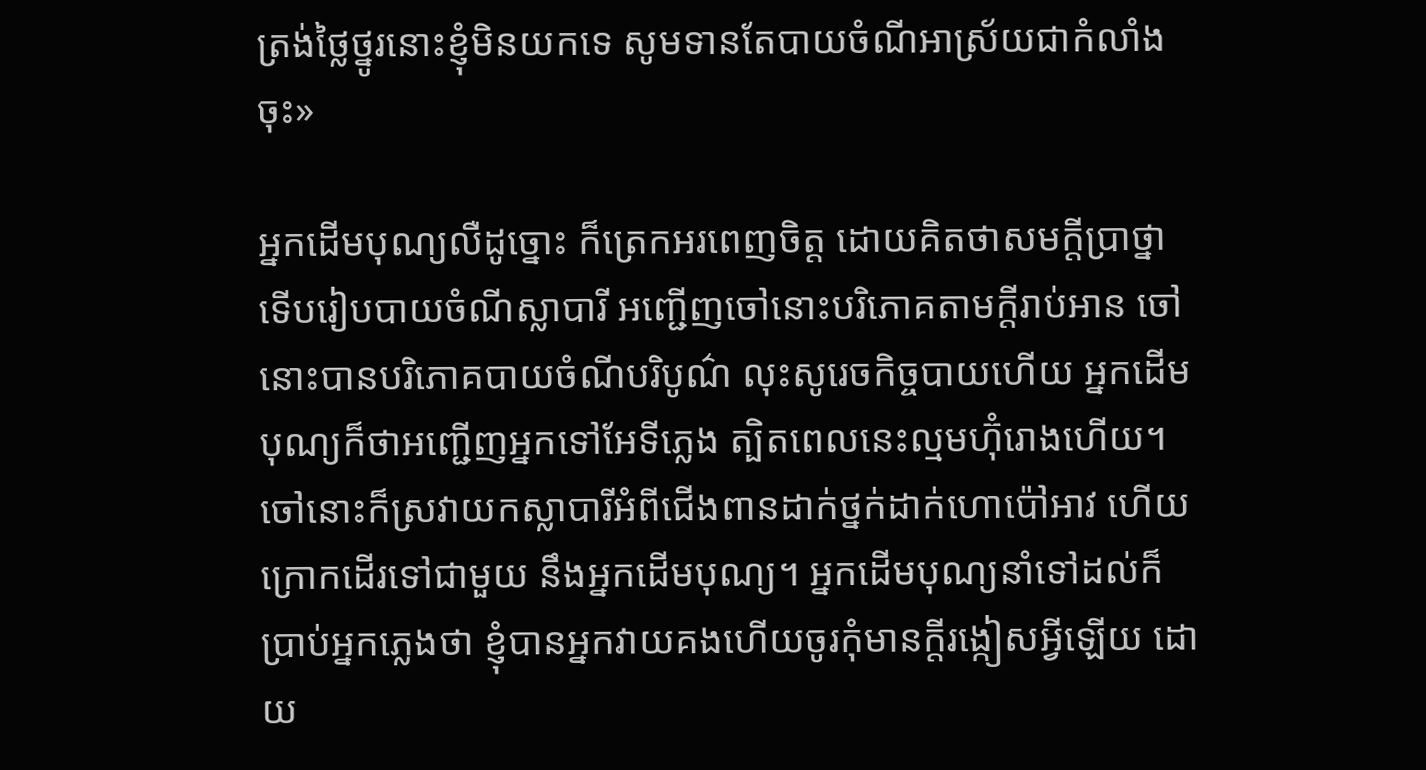ត្រង់ថ្លៃថ្នូរនោះខ្ញុំមិនយកទេ សូមទានតែបាយចំណីអាស្រ័យជាកំលាំងចុះ»

អ្នកដើមបុណ្យលឺដូច្នោះ ក៏ត្រេកអរពេញចិត្ដ ដោយគិតថាសមក្ដីប្រាថ្នា ទើបរៀបបាយចំណីស្លាបារី អញ្ជើញចៅនោះបរិភោគតាមក្ដីរាប់អាន ចៅនោះបានបរិភោគបាយចំណីបរិបូណ៌ លុះសូរេចកិច្ចបាយហើយ អ្នកដើមបុណ្យក៏ថាអញ្ជើញអ្នកទៅអែទីភ្លេង ត្បិតពេលនេះល្មមហ៊ុំរោងហើយ។ ចៅនោះក៏ស្រវាយកស្លាបារីអំពីជើងពានដាក់ថ្នក់ដាក់ហោប៉ៅអាវ ហើយក្រោកដើរទៅជាមួយ នឹងអ្នកដើមបុណ្យ។ អ្នកដើមបុណ្យនាំទៅដល់ក៏ប្រាប់អ្នកភ្លេងថា ខ្ញុំបានអ្នកវាយគងហើយចូរកុំមានក្ដីរង្កៀសអ្វីឡើយ ដោយ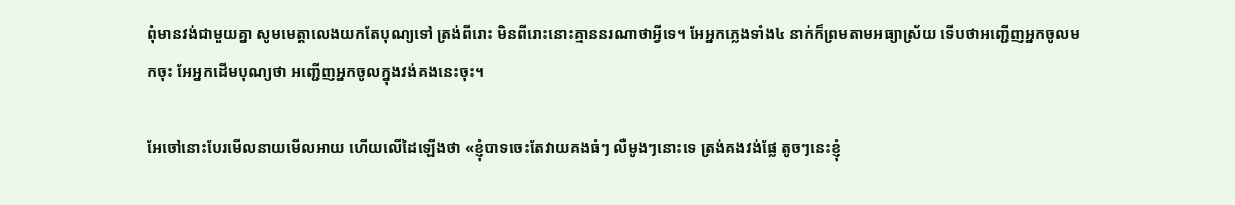ពុំមានវង់ជាមួយគ្នា សូមមេត្ដាលេងយកតែបុណ្យទៅ ត្រង់ពីរោះ មិនពីរោះនោះគ្មាននរណាថាអ្វីទេ។ អែអ្នកភ្លេងទាំង៤ នាក់ក៏ព្រមតាមអធ្យាស្រ័យ ទើបថាអញ្ជើញអ្នកចូលមកចុះ អែអ្នកដើមបុណ្យថា អញ្ជើញអ្នកចូលក្នុងវង់គងនេះចុះ។

អែចៅនោះបែរមើលនាយមើលអាយ ហើយលើដៃឡើងថា «ខ្ញុំបាទចេះតែវាយគងធំៗ លឺមូងៗនោះទេ ត្រង់គងវង់ផ្លែ តូចៗនេះខ្ញុំ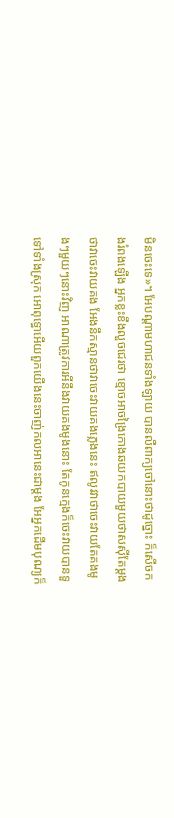មិនចេះទេ»។ អែបណ្ដាមហាជនទាំងឡាយ បានលឺពាក្យចៅនោះថាដូច្នោះ ក៏សើចកងរំពងឡើង អ្នកខ្លះខឹងលួចជេរថា ខ្មោចអាចង្រៃកោងឆយកបាយមួយថាសស៊ីតែម្ដង ថាវាចេះវាយគង អែងនឹកស្មានថាវាចេះវាយគងភ្លេងនេះ ឥលូវវាថាចេះវាយតែគងមូងៗមួយៗនោះវិញ អាណាត្រូវការអីនឹងវាយគងមូងនោះ តែកូនក្មេងក៏ចេះវាយបានទួទៅទាំងស្រុក អោពុទ្ធោអើយពួកយើងនេះចាញ់កលអានេះជាម្ដង អែអ្នកដើមបុណ្យក៏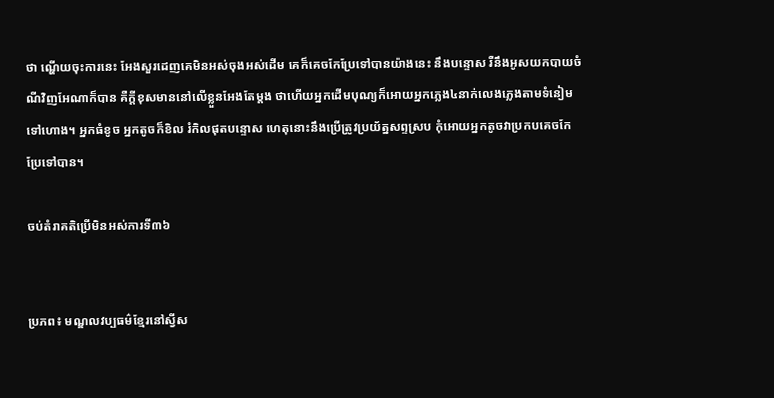ថា ណ្ហើយចុះការនេះ អែងសួរដេញគេមិនអស់ចុងអស់ដើម គេក៏គេចកែប្រែទៅបានយ៉ាងនេះ នឹងបន្ទោស រឺនឹងអូសយកបាយចំណីវិញអែណាក៏បាន គឺក្ដីខុសមាននៅលើខ្លួនអែងតែម្ដង ថាហើយអ្នកដើមបុណ្យក៏អោយអ្នកភ្លេង៤នាក់លេងភ្លេងតាមទំនៀមទៅហោង។ អ្នកធំខូច អ្នកតូចក៏ខិល រំកិលផុតបន្ទោស ហេតុនោះនឹងប្រើត្រូវប្រយ័ត្នសព្ទស្រប កុំអោយអ្នកតូចវាប្រកបគេចកែប្រែទៅបាន។

ចប់តំរាគតិប្រើមិនអស់ការទី៣៦


ប្រភព៖ មណ្ឌលវប្បធម៌ខ្មែរនៅស្វីស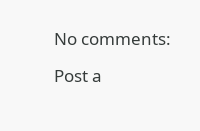No comments:

Post a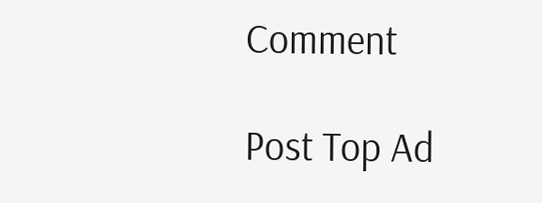Comment

Post Top Ad